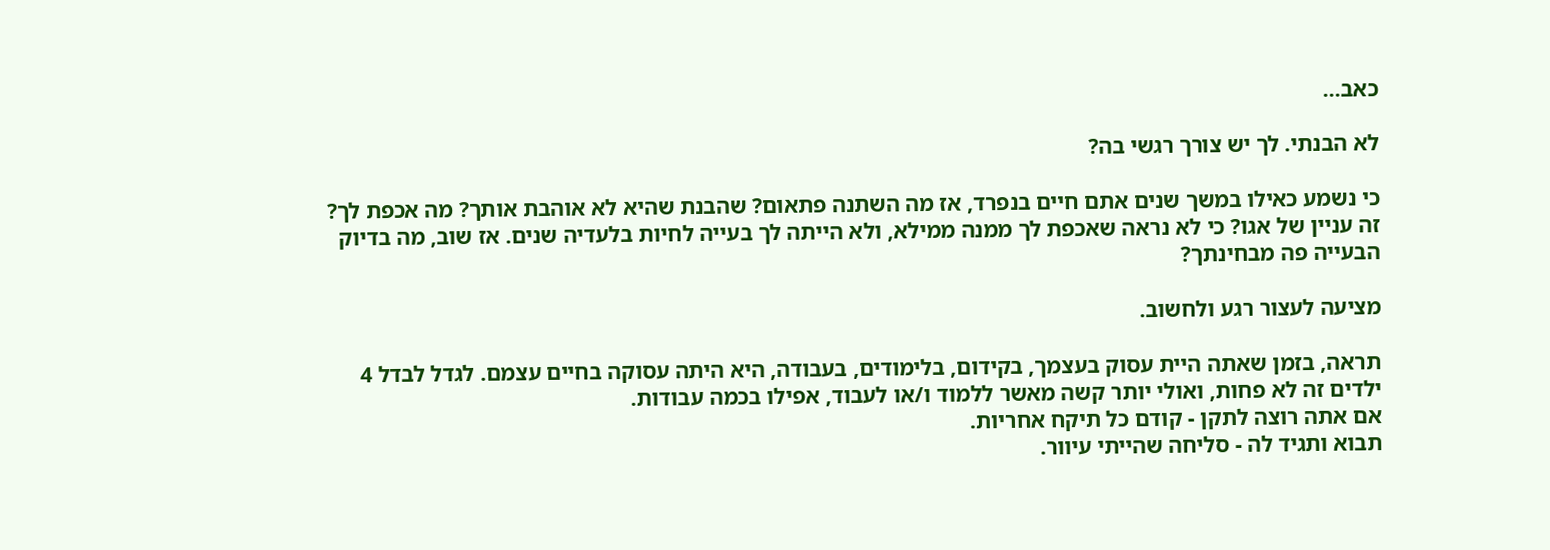כאב...

לא הבנתי. לך יש צורך רגשי בה?

כי נשמע כאילו במשך שנים אתם חיים בנפרד, אז מה השתנה פתאום? שהבנת שהיא לא אוהבת אותך? מה אכפת לך? זה עניין של אגו? כי לא נראה שאכפת לך ממנה ממילא, ולא הייתה לך בעייה לחיות בלעדיה שנים. אז שוב, מה בדיוק הבעייה פה מבחינתך?

מציעה לעצור רגע ולחשוב.

תראה, בזמן שאתה היית עסוק בעצמך, בקידום, בלימודים, בעבודה, היא היתה עסוקה בחיים עצמם. לגדל לבדל 4 ילדים זה לא פחות, ואולי יותר קשה מאשר ללמוד ו/או לעבוד, אפילו בכמה עבודות.
אם אתה רוצה לתקן - קודם כל תיקח אחריות.
תבוא ותגיד לה - סליחה שהייתי עיוור.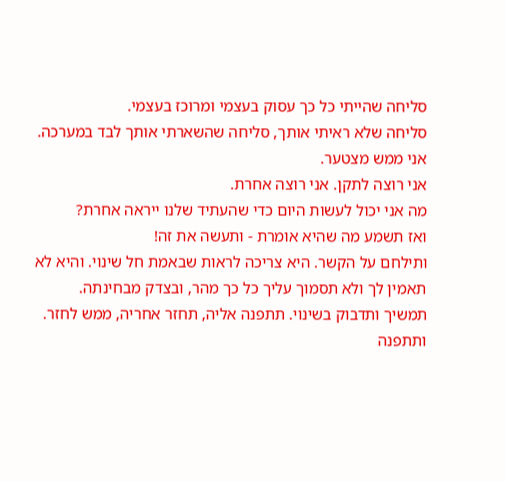סליחה שהייתי כל כך עסוק בעצמי ומרוכז בעצמי.
סליחה שלא ראיתי אותך, סליחה שהשארתי אותך לבד במערכה.
אני ממש מצטער.
אני רוצה לתקן. אני רוצה אחרת.
מה אני יכול לעשות היום כדי שהעתיד שלנו ייראה אחרת?
ואז תשמע מה שהיא אומרת - ותעשה את זה!
ותילחם על הקשר. היא צריכה לראות שבאמת חל שינוי. והיא לא תאמין לך ולא תסמוך עליך כל כך מהר, ובצדק מבחינתה.
תמשיך ותדבוק בשינוי. תתפנה אליה, תחזר אחריה, ממש לחזר. ותתפנה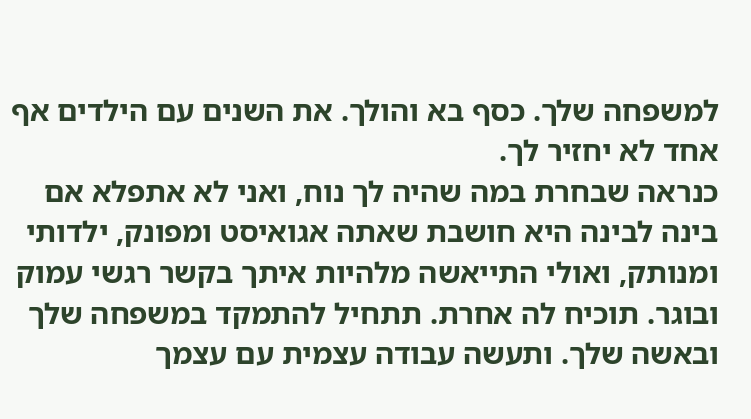למשפחה שלך. כסף בא והולך. את השנים עם הילדים אף אחד לא יחזיר לך.
כנראה שבחרת במה שהיה לך נוח, ואני לא אתפלא אם בינה לבינה היא חושבת שאתה אגואיסט ומפונק, ילדותי ומנותק, ואולי התייאשה מלהיות איתך בקשר רגשי עמוק ובוגר. תוכיח לה אחרת. תתחיל להתמקד במשפחה שלך ובאשה שלך. ותעשה עבודה עצמית עם עצמך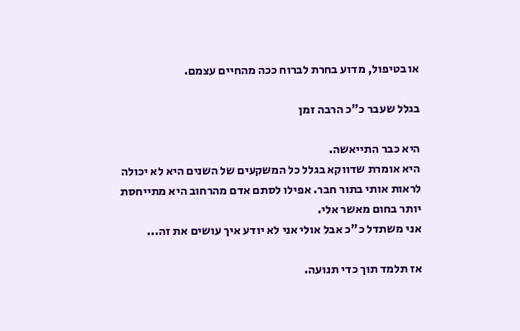או בטיפול, מדוע בחרת לברוח ככה מהחיים עצמם.

בגלל שעבר כ"כ הרבה זמן

היא כבר התייאשה.
היא אומרת שדווקא בגלל כל המשקעים של השנים היא לא יכולה לראות אותי בתור חבר. אפילו לסתם אדם מהרחוב היא מתייחסת יותר בחום מאשר אלי.
אני משתדל כ"כ אבל אולי אני לא יודע איך עושים את זה...

אז תלמד תוך כדי תנועה.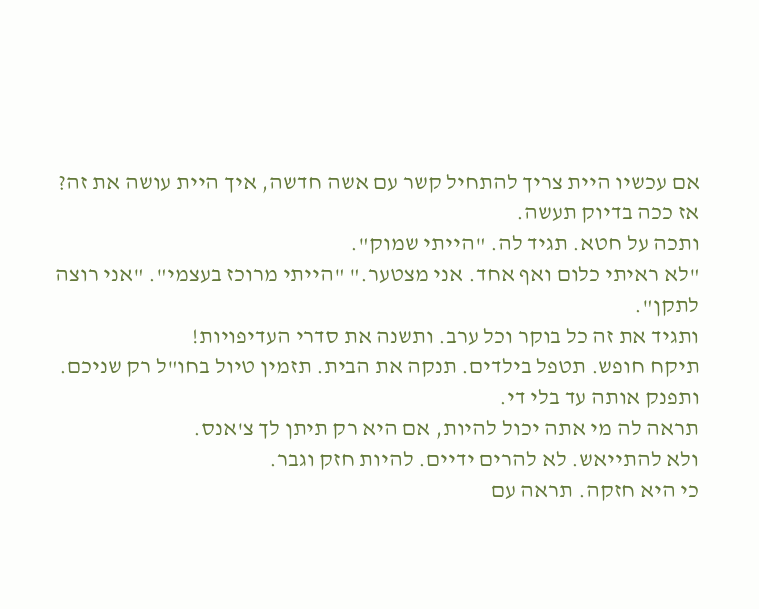אם עכשיו היית צריך להתחיל קשר עם אשה חדשה, איך היית עושה את זה?
אז ככה בדיוק תעשה.
ותכה על חטא. תגיד לה. "הייתי שמוק".
"לא ראיתי כלום ואף אחד. אני מצטער." "הייתי מרוכז בעצמי". "אני רוצה לתקן".
ותגיד את זה כל בוקר וכל ערב. ותשנה את סדרי העדיפויות!
תיקח חופש. תטפל בילדים. תנקה את הבית. תזמין טיול בחו"ל רק שניכם. ותפנק אותה עד בלי די.
תראה לה מי אתה יכול להיות, אם היא רק תיתן לך צ'אנס.
ולא להתייאש. לא להרים ידיים. להיות חזק וגבר.
כי היא חזקה. תראה עם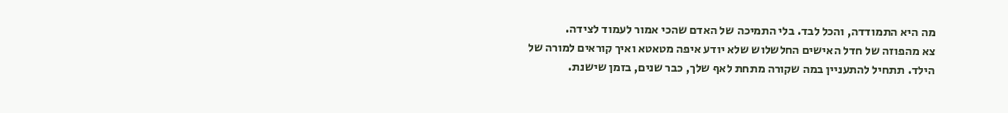מה היא התמודדה, והכל לבד. בלי התמיכה של האדם שהכי אמור לעמוד לצידה.
צא מהפוזה של חדל האישים החלשלוש שלא יודע איפה מטאטא ואיך קוראים למורה של הילד. תתחיל להתעניין במה שקורה מתחת לאף שלך, כבר שנים, בזמן שישנת.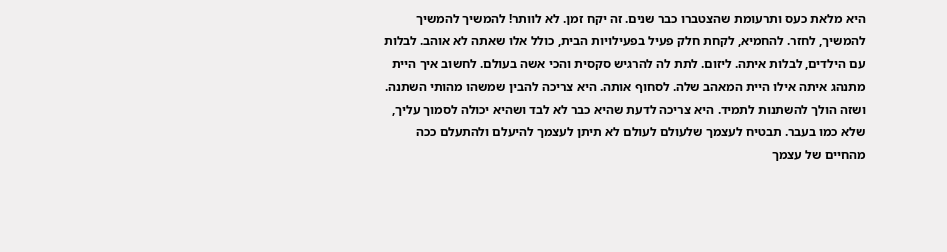היא מלאת כעס ותרעומת שהצטברו כבר שנים. זה יקח זמן. לא לוותר! להמשיך להמשיך להמשיך, לחזר. להחמיא, לקחת חלק פעיל בפעילויות הבית, כולל אלו שאתה לא אוהב. לבלות עם הילדים, לבלות איתה. ליזום. לתת לה להרגיש סקסית והכי אשה בעולם. לחשוב איך היית מתנהג איתה אילו היית המאהב שלה. לסחוף אותה. היא צריכה להבין שמשהו מהותי השתנה. ושזה הולך להשתנות לתמיד. היא צריכה לדעת שהיא כבר לא לבד ושהיא יכולה לסמוך עליך, שלא כמו בעבר. תבטיח לעצמך שלעולם לעולם לא תיתן לעצמך להיעלם ולהתעלם ככה מהחיים של עצמך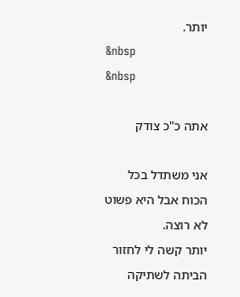יותר.
&nbsp
&nbsp

אתה כ"כ צודק

אני משתדל בכל הכוח אבל היא פשוט לא רוצה.
יותר קשה לי לחזור הביתה לשתיקה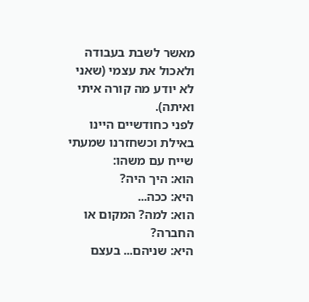מאשר לשבת בעבודה ולאכול את עצמי (שאני לא יודע מה קורה איתי ואיתה).
לפני כחודשיים היינו באילת וכשחזרנו שמעתי שייח עם משהו:
הוא: היך היה?
היא: ככה...
הוא: למה? המקום או החברה?
היא: שניהם... בעצם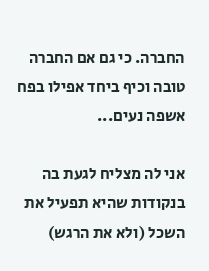החברה. כי גם אם החברה טובה וכיף ביחד אפילו בפח אשפה נעים...

אני לה מצליח לגעת בה בנקודות שהיא תפעיל את השכל (ולא את הרגש)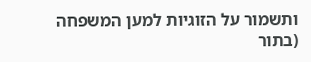ותשמור על הזוגיות למען המשפחה (בתור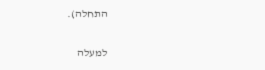התחלה).

למעלה